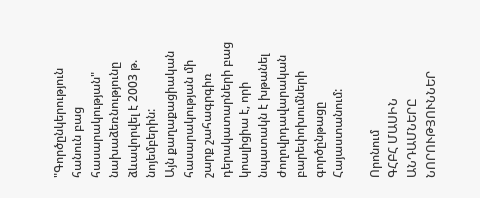"Գործընկերություն հանուն բաց հասարակության"
նախաձեռնությունը ձևավորվել է 2003 թ. նոյեմբերին:
Այն քաղաքացիական հասարակության մի շարք շահագրգիռ
դերակատարների բաց կոալիցիա է, որի նպատակն է խթանել
ժողովրդավարական բարեփոխումների գործընթացը Հայաստանում:

Որոնում
ԳՀԲՀ ՄԱՍԻՆ
ԱՆԴԱՄՆԵՐԸ
ՆՈՐՈՒԹՅՈՒՆՆԵՐ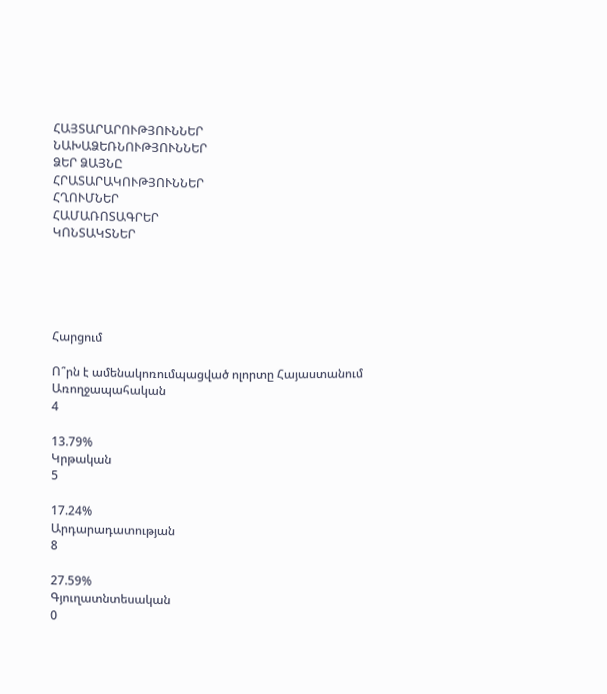ՀԱՅՏԱՐԱՐՈՒԹՅՈՒՆՆԵՐ
ՆԱԽԱՁԵՌՆՈՒԹՅՈՒՆՆԵՐ
ՁԵՐ ՁԱՅՆԸ
ՀՐԱՏԱՐԱԿՈՒԹՅՈՒՆՆԵՐ
ՀՂՈՒՄՆԵՐ
ՀԱՄԱՌՈՏԱԳՐԵՐ
ԿՈՆՏԱԿՏՆԵՐ





Հարցում

Ո՞րն է ամենակոռումպացված ոլորտը Հայաստանում
Առողջապահական
4

13.79%
Կրթական
5

17.24%
Արդարադատության
8

27.59%
Գյուղատնտեսական
0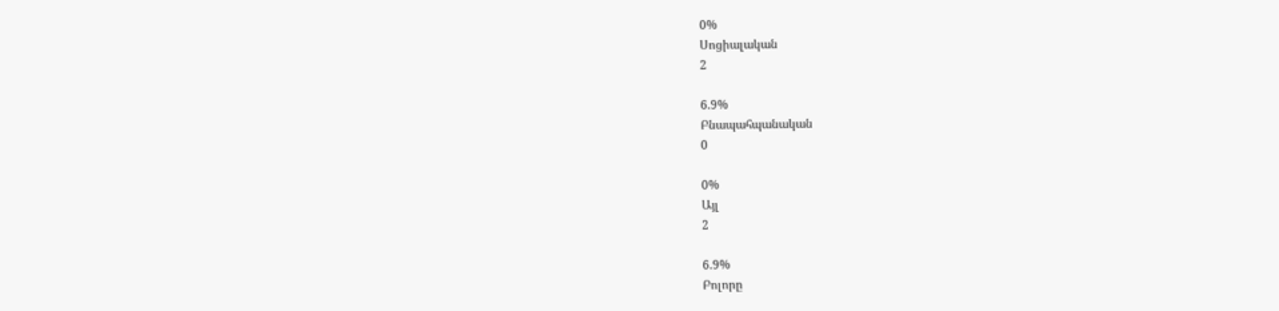0%
Սոցիալական
2

6.9%
Բնապահպանական
0

0%
Այլ
2

6.9%
Բոլորը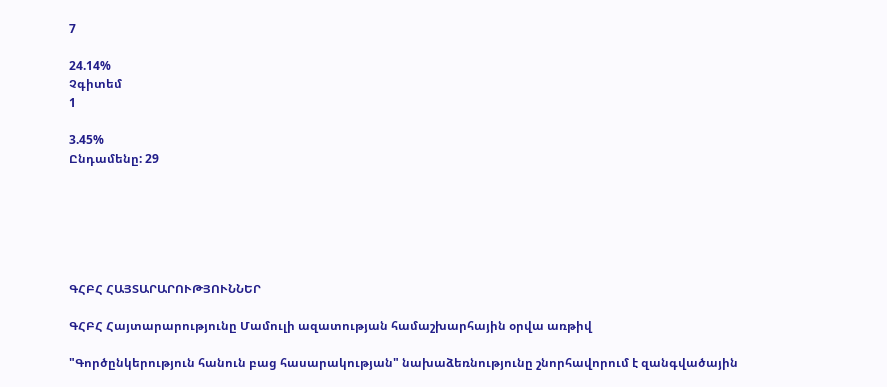7

24.14%
Չգիտեմ
1

3.45%
Ընդամենը: 29






ԳՀԲՀ ՀԱՅՏԱՐԱՐՈՒԹՅՈՒՆՆԵՐ

ԳՀԲՀ Հայտարարությունը Մամուլի ազատության համաշխարհային օրվա առթիվ

"Գործընկերություն հանուն բաց հասարակության" նախաձեռնությունը շնորհավորում է զանգվածային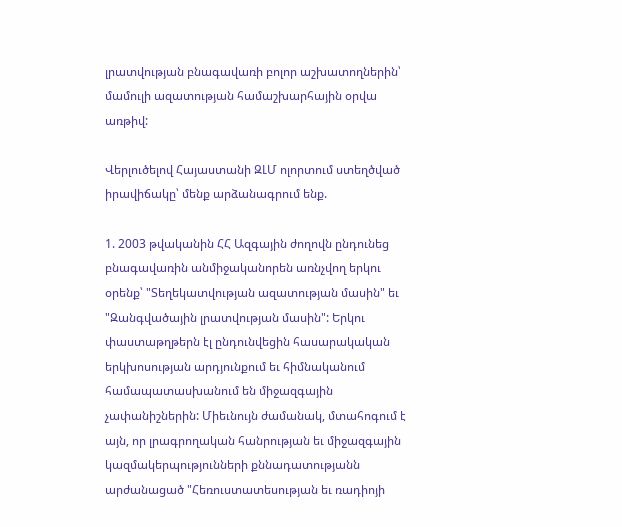լրատվության բնագավառի բոլոր աշխատողներին՝ մամուլի ազատության համաշխարհային օրվա առթիվ:

Վերլուծելով Հայաստանի ԶԼՄ ոլորտում ստեղծված իրավիճակը՝ մենք արձանագրում ենք.

1. 2003 թվականին ՀՀ Ազգային ժողովն ընդունեց բնագավառին անմիջականորեն առնչվող երկու օրենք՝ "Տեղեկատվության ազատության մասին" եւ "Զանգվածային լրատվության մասին": Երկու փաստաթղթերն էլ ընդունվեցին հասարակական երկխոսության արդյունքում եւ հիմնականում համապատասխանում են միջազգային չափանիշներին: Միեւնույն ժամանակ, մտահոգում է այն, որ լրագրողական հանրության եւ միջազգային կազմակերպությունների քննադատությանն արժանացած "Հեռուստատեսության եւ ռադիոյի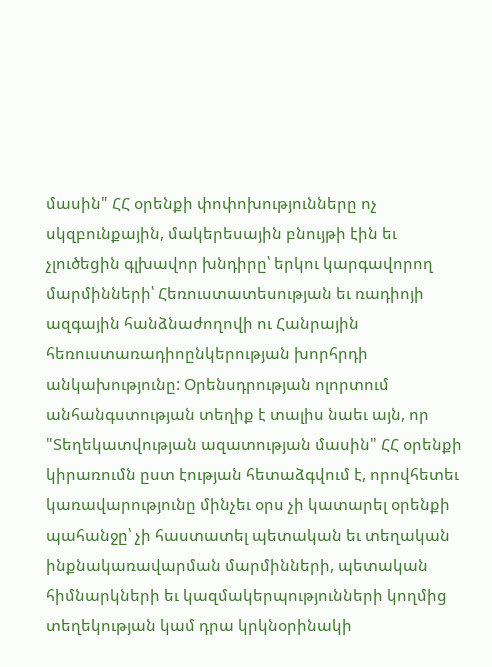մասին" ՀՀ օրենքի փոփոխությունները ոչ սկզբունքային, մակերեսային բնույթի էին եւ չլուծեցին գլխավոր խնդիրը՝ երկու կարգավորող մարմինների՝ Հեռուստատեսության եւ ռադիոյի ազգային հանձնաժողովի ու Հանրային հեռուստառադիոընկերության խորհրդի անկախությունը: Օրենսդրության ոլորտում անհանգստության տեղիք է տալիս նաեւ այն, որ "Տեղեկատվության ազատության մասին" ՀՀ օրենքի կիրառումն ըստ էության հետաձգվում է, որովհետեւ կառավարությունը մինչեւ օրս չի կատարել օրենքի պահանջը՝ չի հաստատել պետական եւ տեղական ինքնակառավարման մարմինների, պետական հիմնարկների եւ կազմակերպությունների կողմից տեղեկության կամ դրա կրկնօրինակի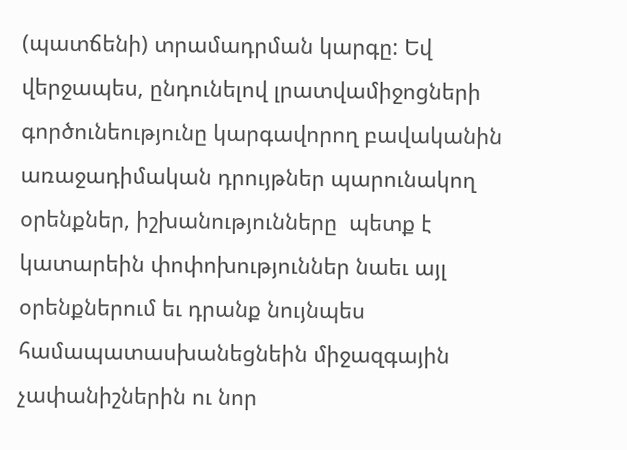(պատճենի) տրամադրման կարգը: Եվ վերջապես, ընդունելով լրատվամիջոցների գործունեությունը կարգավորող բավականին առաջադիմական դրույթներ պարունակող օրենքներ, իշխանությունները  պետք է կատարեին փոփոխություններ նաեւ այլ օրենքներում եւ դրանք նույնպես համապատասխանեցնեին միջազգային չափանիշներին ու նոր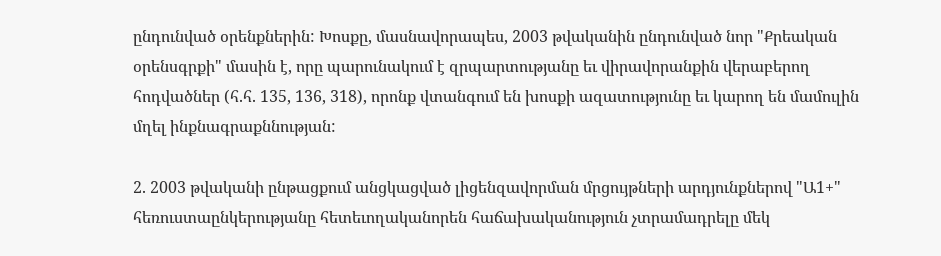ընդունված օրենքներին: Խոսքը, մասնավորապես, 2003 թվականին ընդունված նոր "Քրեական օրենսգրքի" մասին է, որը պարունակում է զրպարտությանը եւ վիրավորանքին վերաբերող հոդվածներ (հ.հ. 135, 136, 318), որոնք վտանգում են խոսքի ազատությունը եւ կարող են մամուլին մղել ինքնագրաքննության:

2. 2003 թվականի ընթացքում անցկացված լիցենզավորման մրցույթների արդյունքներով "Ա1+" հեռուստաընկերությանը հետեւողականորեն հաճախականություն չտրամադրելը մեկ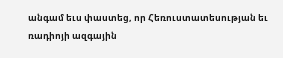անգամ եւս փաստեց, որ Հեռուստատեսության եւ ռադիոյի ազգային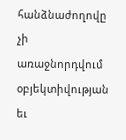հանձնաժողովը չի առաջնորդվում օբյեկտիվության եւ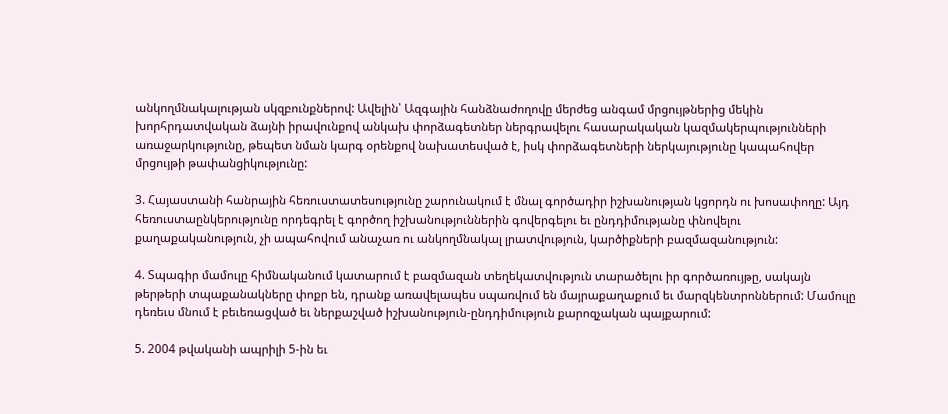անկողմնակալության սկզբունքներով: Ավելին՝ Ազգային հանձնաժողովը մերժեց անգամ մրցույթներից մեկին խորհրդատվական ձայնի իրավունքով անկախ փորձագետներ ներգրավելու հասարակական կազմակերպությունների առաջարկությունը, թեպետ նման կարգ օրենքով նախատեսված է, իսկ փորձագետների ներկայությունը կապահովեր մրցույթի թափանցիկությունը:

3. Հայաստանի հանրային հեռուստատեսությունը շարունակում է մնալ գործադիր իշխանության կցորդն ու խոսափողը: Այդ հեռուստաընկերությունը որդեգրել է գործող իշխանություններին գովերգելու եւ ընդդիմությանը փնովելու քաղաքականություն, չի ապահովում անաչառ ու անկողմնակալ լրատվություն, կարծիքների բազմազանություն:

4. Տպագիր մամուլը հիմնականում կատարում է բազմազան տեղեկատվություն տարածելու իր գործառույթը, սակայն թերթերի տպաքանակները փոքր են, դրանք առավելապես սպառվում են մայրաքաղաքում եւ մարզկենտրոններում: Մամուլը դեռեւս մնում է բեւեռացված եւ ներքաշված իշխանություն-ընդդիմություն քարոզչական պայքարում:

5. 2004 թվականի ապրիլի 5-ին եւ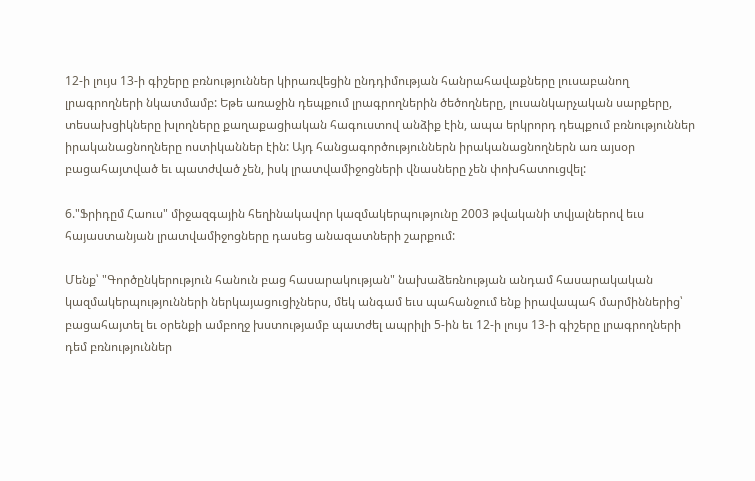12-ի լույս 13-ի գիշերը բռնություններ կիրառվեցին ընդդիմության հանրահավաքները լուսաբանող լրագրողների նկատմամբ: Եթե առաջին դեպքում լրագրողներին ծեծողները, լուսանկարչական սարքերը, տեսախցիկները խլողները քաղաքացիական հագուստով անձիք էին, ապա երկրորդ դեպքում բռնություններ իրականացնողները ոստիկաններ էին: Այդ հանցագործություններն իրականացնողներն առ այսօր բացահայտված եւ պատժված չեն, իսկ լրատվամիջոցների վնասները չեն փոխհատուցվել:

6."Ֆրիդըմ Հաուս" միջազգային հեղինակավոր կազմակերպությունը 2003 թվականի տվյալներով եւս հայաստանյան լրատվամիջոցները դասեց անազատների շարքում:

Մենք՝ "Գործընկերություն հանուն բաց հասարակության" նախաձեռնության անդամ հասարակական կազմակերպությունների ներկայացուցիչներս, մեկ անգամ եւս պահանջում ենք իրավապահ մարմիններից՝ բացահայտել եւ օրենքի ամբողջ խստությամբ պատժել ապրիլի 5-ին եւ 12-ի լույս 13-ի գիշերը լրագրողների դեմ բռնություններ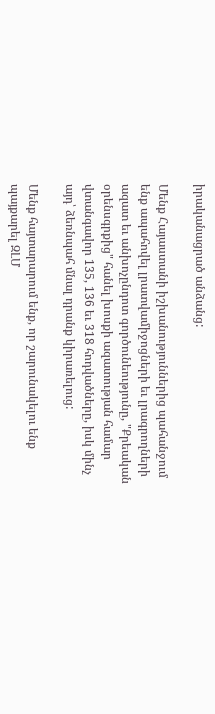իրականացրած անձանց:

Մենք Հայաստանի իշխանություններից պահանջում ենք ապահովել լրատվամիջոցների եւ լրագրողների ազատ եւ անխոչընդոտ գործունեությունը, "Քրեական օրենսգրքից" հանել խոսքի ազատության համար վտանգավոր 135, 136 եւ 318 հոդվածները, իսկ մինչ այդ՝ ձեռնպահ մնալ դրանք կիրառելուց:

Մենք հայտարարում ենք, որ շարունակելու ենք պայքարել ԶԼՄ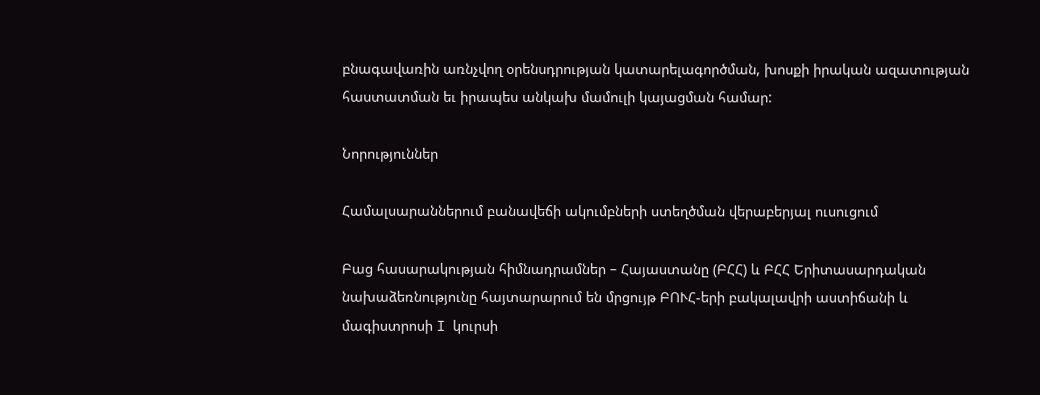բնագավառին առնչվող օրենսդրության կատարելագործման, խոսքի իրական ազատության հաստատման եւ իրապես անկախ մամուլի կայացման համար:

Նորություններ

Համալսարաններում բանավեճի ակումբների ստեղծման վերաբերյալ ուսուցում

Բաց հասարակության հիմնադրամներ – Հայաստանը (ԲՀՀ) և ԲՀՀ Երիտասարդական նախաձեռնությունը հայտարարում են մրցույթ ԲՈՒՀ-երի բակալավրի աստիճանի և մագիստրոսի I կուրսի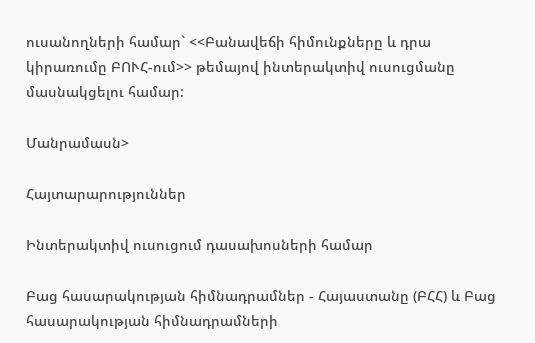ուսանողների համար` <<Բանավեճի հիմունքները և դրա կիրառումը ԲՈՒՀ-ում>> թեմայով ինտերակտիվ ուսուցմանը մասնակցելու համար:

Մանրամասն>

Հայտարարություններ

Ինտերակտիվ ուսուցում դասախոսների համար

Բաց հասարակության հիմնադրամներ - Հայաստանը (ԲՀՀ) և Բաց հասարակության հիմնադրամների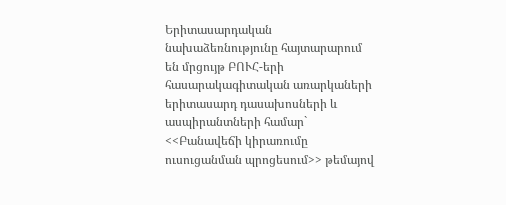Երիտասարդական նախաձեռնությունը հայտարարում են մրցույթ ԲՈՒՀ-երի հասարակագիտական առարկաների երիտասարդ դասախոսների և ասպիրանտների համար` <<Բանավեճի կիրառումը ուսուցանման պրոցեսում>> թեմայով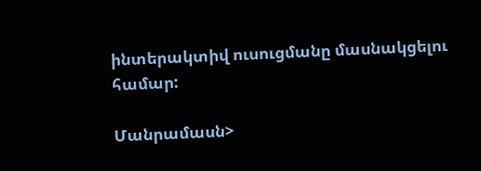ինտերակտիվ ուսուցմանը մասնակցելու համար:

Մանրամասն>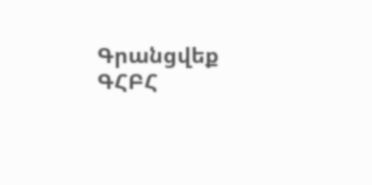Գրանցվեք ԳՀԲՀ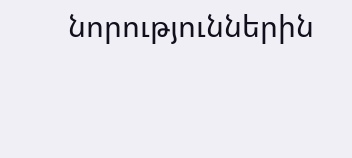նորություններին